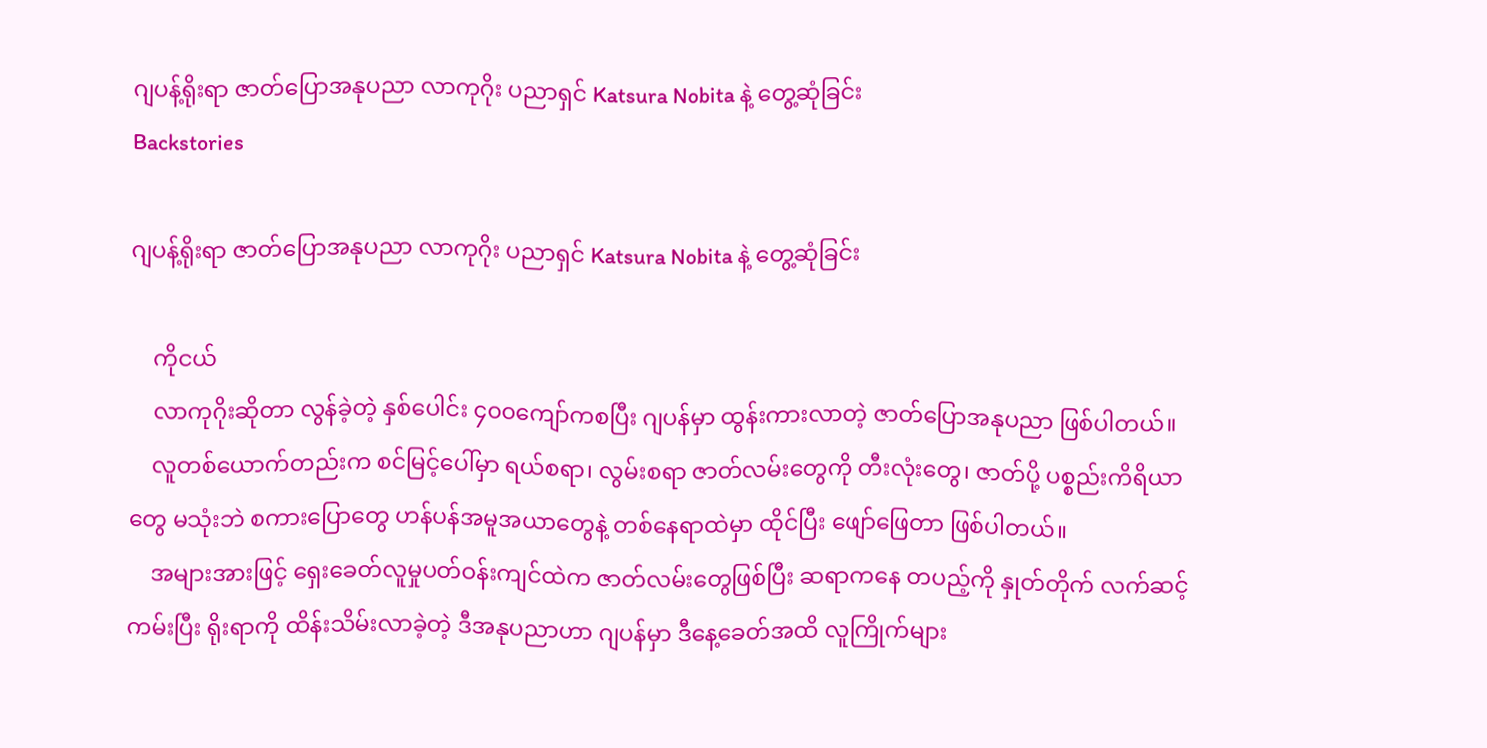ဂျပန့်ရိုးရာ ဇာတ်ပြောအနုပညာ လာကုဂိုး ပညာရှင် Katsura Nobita နဲ့ တွေ့ဆုံခြင်း
Backstories

ဂျပန့်ရိုးရာ ဇာတ်ပြောအနုပညာ လာကုဂိုး ပညာရှင် Katsura Nobita နဲ့ တွေ့ဆုံခြင်း

    ကိုငယ်
    လာကုဂိုးဆိုတာ လွန်ခဲ့တဲ့ နှစ်ပေါင်း ၄၀၀ကျော်ကစပြီး ဂျပန်မှာ ထွန်းကားလာတဲ့ ဇာတ်ပြောအနုပညာ ဖြစ်ပါတယ်။
    လူတစ်ယောက်တည်းက စင်မြင့်ပေါ်မှာ ရယ်စရာ၊ လွမ်းစရာ ဇာတ်လမ်းတွေကို တီးလုံးတွေ၊ ဇာတ်ပို့ ပစ္စည်းကိရိယာတွေ မသုံးဘဲ စကားပြောတွေ ဟန်ပန်အမူအယာတွေနဲ့ တစ်နေရာထဲမှာ ထိုင်ပြီး ဖျော်ဖြေတာ ဖြစ်ပါတယ်။
    အများအားဖြင့် ရှေးခေတ်လူမှုပတ်ဝန်းကျင်ထဲက ဇာတ်လမ်းတွေဖြစ်ပြီး ဆရာကနေ တပည့်ကို နှုတ်တိုက် လက်ဆင့်ကမ်းပြီး ရိုးရာကို ထိန်းသိမ်းလာခဲ့တဲ့ ဒီအနုပညာဟာ ဂျပန်မှာ ဒီနေ့ခေတ်အထိ လူကြိုက်များ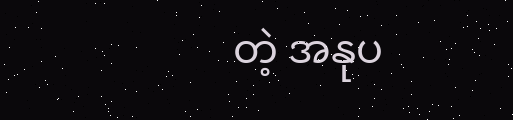တဲ့ အနုပ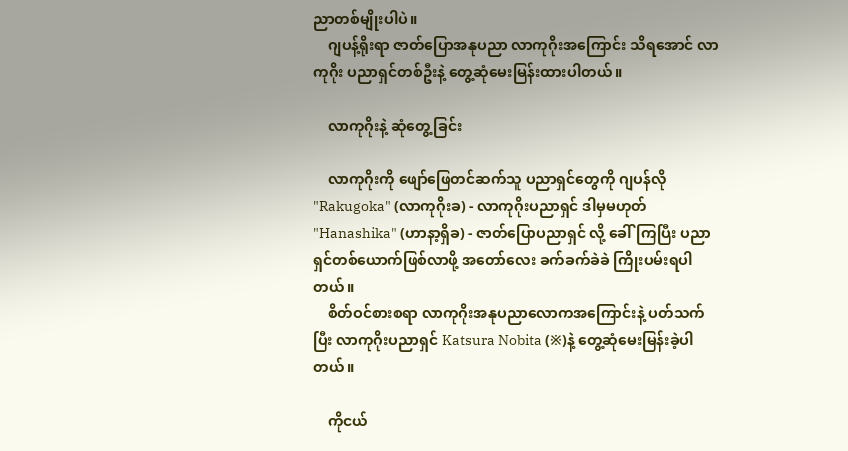ညာတစ်မျိုးပါပဲ။
    ဂျပန့်ရိုးရာ ဇာတ်ပြောအနုပညာ လာကုဂိုးအကြောင်း သိရအောင် လာကုဂိုး ပညာရှင်တစ်ဦးနဲ့ တွေ့ဆုံမေးမြန်းထားပါတယ်။

    လာကုဂိုးနဲ့ ဆုံတွေ့ခြင်း

    လာကုဂိုးကို ဖျော်ဖြေတင်ဆက်သူ ပညာရှင်တွေကို ဂျပန်လို "Rakugoka" (လာကုဂိုးခ) - လာကုဂိုးပညာရှင် ဒါမှမဟုတ် "Hanashika" (ဟာနာ့ရှိခ) - ဇာတ်ပြောပညာရှင် လို့ ခေါ်ကြပြီး ပညာရှင်တစ်ယောက်ဖြစ်လာဖို့ အတော်လေး ခက်ခက်ခဲခဲ ကြိုးပမ်းရပါတယ်။
    စိတ်ဝင်စားစရာ လာကုဂိုးအနုပညာလောကအကြောင်းနဲ့ ပတ်သက်ပြီး လာကုဂိုးပညာရှင် Katsura Nobita (※)နဲ့ တွေ့ဆုံမေးမြန်းခဲ့ပါတယ်။

    ကိုငယ်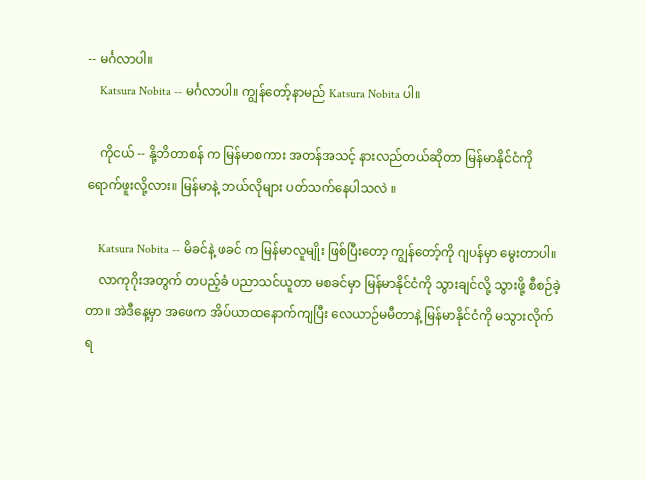-- မင်္ဂလာပါ။
    Katsura Nobita -- မင်္ဂလာပါ။ ကျွန်တော့်နာမည် Katsura Nobita ပါ။

    ကိုငယ် -- နို့ဘိတာစန် က မြန်မာစကား အတန်အသင့် နားလည်တယ်ဆိုတာ မြန်မာနိုင်ငံကို ရောက်ဖူးလို့လား။ မြန်မာနဲ့ ဘယ်လိုများ ပတ်သက်နေပါသလဲ ။

    Katsura Nobita -- မိခင်နဲ့ ဖခင် က မြန်မာလူမျိုး ဖြစ်ပြီးတော့ ကျွန်တော့်ကို ဂျပန်မှာ မွေးတာပါ။
    လာကုဂိုးအတွက် တပည့်ခံ ပညာသင်ယူတာ မစခင်မှာ မြန်မာနိုင်ငံကို သွားချင်လို့ သွားဖို့ စီစဉ်ခဲ့တာ။ အဲဒီနေ့မှာ အဖေက အိပ်ယာထနောက်ကျပြီး လေယာဉ်မမီတာနဲ့ မြန်မာနိုင်ငံကို မသွားလိုက်ရ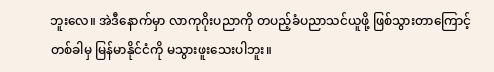ဘူးလေ။ အဲဒီနောက်မှာ လာကုဂိုးပညာကို တပည့်ခံပညာသင်ယူဖို့ ဖြစ်သွားတာကြောင့် တစ်ခါမှ မြန်မာနိုင်ငံကို မသွားဖူးသေးပါဘူး။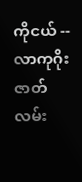ကိုငယ် -- လာကုဂိုးဇာတ်လမ်း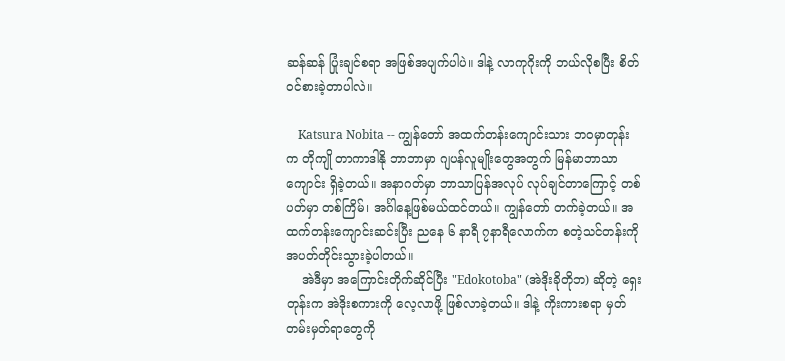ဆန်ဆန် ပြုံးချင်စရာ အဖြစ်အပျက်ပါပဲ။ ဒါနဲ့ လာကုဂိုးကို ဘယ်လိုစပြီး စိတ်ဝင်စားခဲ့တာပါလဲ။

    Katsura Nobita -- ကျွန်တော် အထက်တန်းကျောင်းသား ဘဝမှာတုန်းက တိုကျို တာကာဒါနို ဘာဘာမှာ ဂျပန်လူမျိုးတွေအတွက် မြန်မာဘာသာကျောင်း ရှိခဲ့တယ်။ အနာဂတ်မှာ ဘာသာပြန်အလုပ် လုပ်ချင်တာကြောင့် တစ်ပတ်မှာ တစ်ကြိမ်၊ အင်္ဂါနေ့ဖြစ်မယ်ထင်တယ်။ ကျွန်တော် တက်ခဲ့တယ်။ အထက်တန်းကျောင်းဆင်းပြီး ညနေ ၆ နာရီ ၇နာရီလောက်က စတဲ့သင်တန်းကို အပတ်တိုင်းသွားခဲ့ပါတယ်။
    အဲဒီမှာ အကြောင်းတိုက်ဆိုင်ပြီး "Edokotoba" (အဲဒိုးခိုတိုဘ) ဆိုတဲ့ ရှေးတုန်းက အဲဒိုးစကားကို လေ့လာဖို့ ဖြစ်လာခဲ့တယ်။ ဒါနဲ့ ကိုးကားစရာ မှတ်တမ်းမှတ်ရာတွေကို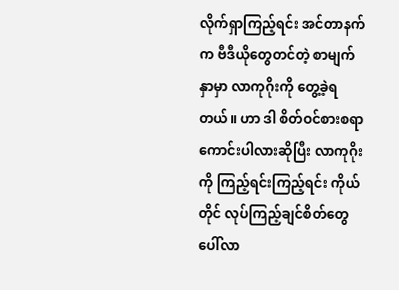လိုက်ရှာကြည့်ရင်း အင်တာနက်က ဗီဒီယိုတွေတင်တဲ့ စာမျက်နှာမှာ လာကုဂိုးကို တွေ့ခဲ့ရတယ်။ ဟာ ဒါ စိတ်ဝင်စားစရာ ကောင်းပါလားဆိုပြီး လာကုဂိုးကို ကြည့်ရင်းကြည့်ရင်း ကိုယ်တိုင် လုပ်ကြည့်ချင်စိတ်တွေ ပေါ်လာ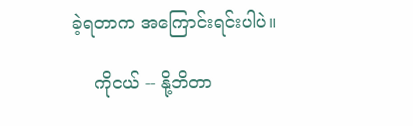ခဲ့ရတာက အကြောင်းရင်းပါပဲ။

    ကိုငယ် -- နို့ဘိတာ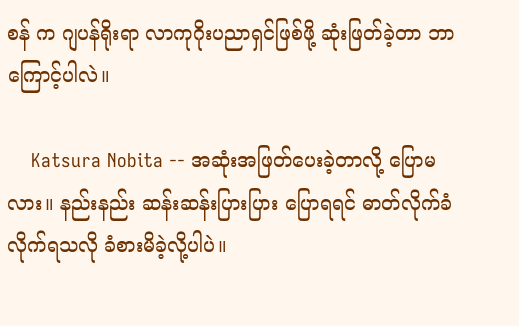စန် က ဂျပန်ရိုးရာ လာကုဂိုးပညာရှင်ဖြစ်ဖို့ ဆုံးဖြတ်ခဲ့တာ ဘာကြောင့်ပါလဲ။

    Katsura Nobita -- အဆုံးအဖြတ်ပေးခဲ့တာလို့ ပြောမလား။ နည်းနည်း ဆန်းဆန်းပြားပြား ပြောရရင် ဓာတ်လိုက်ခံလိုက်ရသလို ခံစားမိခဲ့လို့ပါပဲ။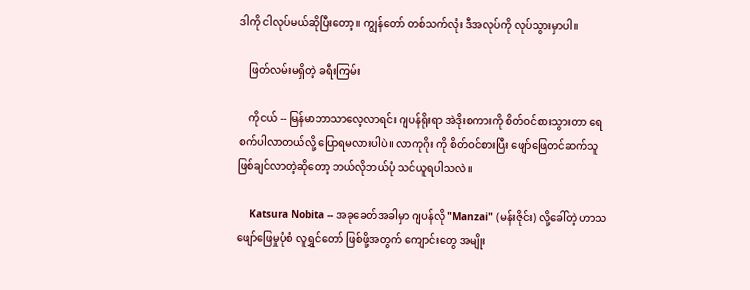ဒါကို ငါလုပ်မယ်ဆိုပြီးတော့။ ကျွန်တော် တစ်သက်လုံး ဒီအလုပ်ကို လုပ်သွားမှာပါ။

    ဖြတ်လမ်းမရှိတဲ့ ခရီးကြမ်း

    ကိုငယ် -- မြန်မာဘာသာလေ့လာရင်း ဂျပန်ရိုးရာ အဲဒိုးစကားကို စိတ်ဝင်စားသွားတာ ရေစက်ပါလာတယ်လို့ ပြောရမလားပါပဲ။ လာကုဂိုး ကို စိတ်ဝင်စားပြီး ဖျော်ဖြေတင်ဆက်သူ ဖြစ်ချင်လာတဲ့ဆိုတော့ ဘယ်လိုဘယ်ပုံ သင်ယူရပါသလဲ။

    Katsura Nobita -- အခုခေတ်အခါမှာ ဂျပန်လို "Manzai" (မန်းဇိုင်း) လို့ခေါ်တဲ့ ဟာသဖျော်ဖြေမှုပုံစံ လူရွှင်တော် ဖြစ်ဖို့အတွက် ကျောင်းတွေ အမျိုး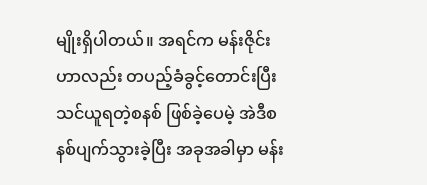မျိုးရှိပါတယ်။ အရင်က မန်းဇိုင်းဟာလည်း တပည့်ခံခွင့်တောင်းပြီး သင်ယူရတဲ့စနစ် ဖြစ်ခဲ့ပေမဲ့ အဲဒီစနစ်ပျက်သွားခဲ့ပြီး အခုအခါမှာ မန်း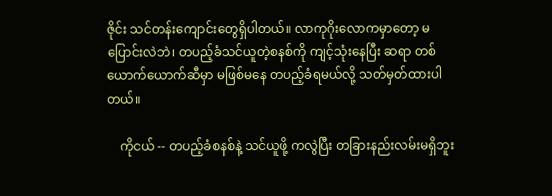ဇိုင်း သင်တန်းကျောင်းတွေရှိပါတယ်။ လာကုဂိုးလောကမှာတော့ မပြောင်းလဲဘဲ၊ တပည့်ခံသင်ယူတဲ့စနစ်ကို ကျင့်သုံးနေပြီး ဆရာ တစ်ယောက်ယောက်ဆီမှာ မဖြစ်မနေ တပည့်ခံရမယ်လို့ သတ်မှတ်ထားပါတယ်။

    ကိုငယ် -- တပည့်ခံစနစ်နဲ့ သင်ယူဖို့ ကလွဲပြီး တခြားနည်းလမ်းမရှိဘူး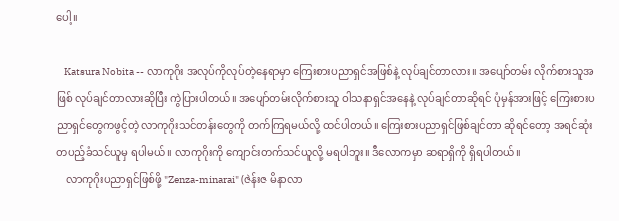ပေါ့။

    Katsura Nobita -- လာကုဂိုး အလုပ်ကိုလုပ်တဲ့နေရာမှာ ကြေးစားပညာရှင်အဖြစ်နဲ့ လုပ်ချင်တာလား။ အပျော်တမ်း လိုက်စားသူအဖြစ် လုပ်ချင်တာလားဆိုပြီး ကွဲပြားပါတယ်။ အပျော်တမ်းလိုက်စားသူ ဝါသနာရှင်အနေနဲ့ လုပ်ချင်တာဆိုရင် ပုံမှန်အားဖြင့် ကြေးစားပညာရှင်တွေကဖွင့်တဲ့ လာကုဂိုးသင်တန်းတွေကို တက်ကြရမယ်လို့ ထင်ပါတယ်။ ကြေးစားပညာရှင်ဖြစ်ချင်တာ ဆိုရင်တော့ အရင်ဆုံး တပည့်ခံသင်ယူမှ ရပါမယ်။ လာကုဂိုးကို ကျောင်းတက်သင်ယူလို့ မရပါဘူး။ ဒီလောကမှာ ဆရာရှိကို ရှိရပါတယ်။
    လာကုဂိုးပညာရှင်ဖြစ်ဖို့ "Zenza-minarai" (ဇဲန်းဇ မိနာလာ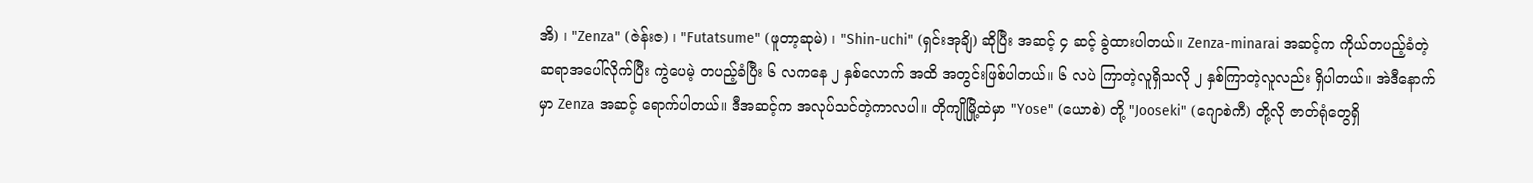အိ) ၊ "Zenza" (ဇဲန်းဇ) ၊ "Futatsume" (ဖူတာ့ဆုမဲ) ၊ "Shin-uchi" (ရှင်းအုချိ) ဆိုပြီး အဆင့် ၄ ဆင့် ခွဲထားပါတယ်။ Zenza-minarai အဆင့်က ကိုယ်တပည့်ခံတဲ့ ဆရာအပေါ်လိုက်ပြီး ကွဲပေမဲ့ တပည့်ခံပြီး ၆ လကနေ ၂ နှစ်လောက် အထိ အတွင်းဖြစ်ပါတယ်။ ၆ လပဲ ကြာတဲ့လူရှိသလို ၂ နှစ်ကြာတဲ့လူလည်း ရှိပါတယ်။ အဲဒီနောက်မှာ Zenza အဆင့် ရောက်ပါတယ်။ ဒီအဆင့်က အလုပ်သင်တဲ့ကာလပါ။ တိုကျိုမြို့ထဲမှာ "Yose" (ယောစဲ) တို့ "Jooseki" (ဂျောစဲကီ) တို့လို ဇာတ်ရုံတွေရှိ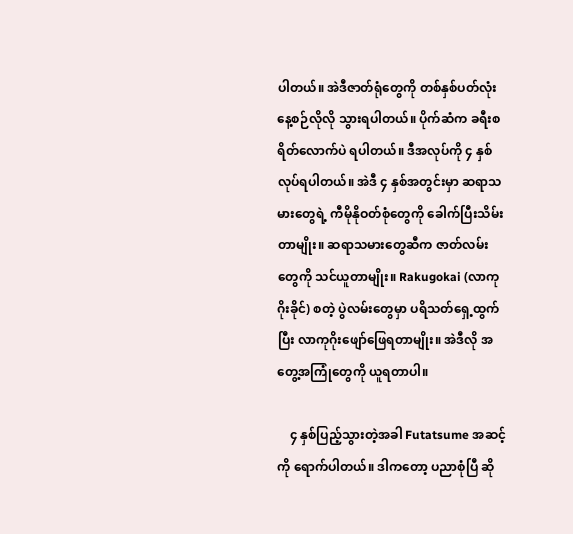ပါတယ်။ အဲဒီဇာတ်ရုံတွေကို တစ်နှစ်ပတ်လုံး နေ့စဉ်လိုလို သွားရပါတယ်။ ပိုက်ဆံက ခရီးစရိတ်လောက်ပဲ ရပါတယ်။ ဒီအလုပ်ကို ၄ နှစ် လုပ်ရပါတယ်။ အဲဒီ ၄ နှစ်အတွင်းမှာ ဆရာသမားတွေရဲ့ ကီမိုနိုဝတ်စုံတွေကို ခေါက်ပြီးသိမ်းတာမျိုး။ ဆရာသမားတွေဆီက ဇာတ်လမ်းတွေကို သင်ယူတာမျိုး။ Rakugokai (လာကုဂိုးခိုင်) စတဲ့ ပွဲလမ်းတွေမှာ ပရိသတ်ရှေ့ထွက်ပြီး လာကုဂိုးဖျော်ဖြေရတာမျိုး။ အဲဒီလို အတွေ့အကြုံတွေကို ယူရတာပါ။

    ၄ နှစ်ပြည့်သွားတဲ့အခါ Futatsume အဆင့်ကို ရောက်ပါတယ်။ ဒါကတော့ ပညာစုံပြီ ဆို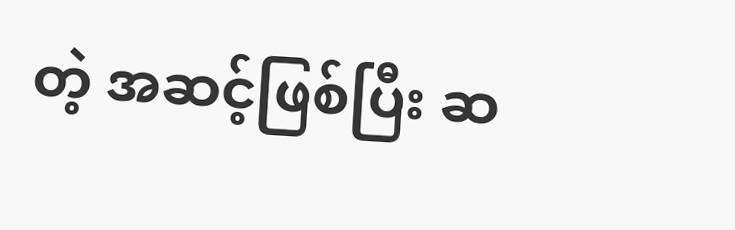တဲ့ အဆင့်ဖြစ်ပြီး ဆ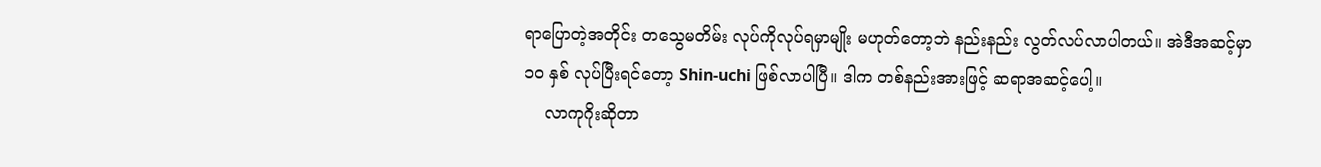ရာပြောတဲ့အတိုင်း တသွေမတိမ်း လုပ်ကိုလုပ်ရမှာမျိုး မဟုတ်တော့ဘဲ နည်းနည်း လွတ်လပ်လာပါတယ်။ အဲဒီအဆင့်မှာ ၁၀ နှစ် လုပ်ပြီးရင်တော့ Shin-uchi ဖြစ်လာပါပြီ။ ဒါက တစ်နည်းအားဖြင့် ဆရာအဆင့်ပေါ့။
    လာကုဂိုးဆိုတာ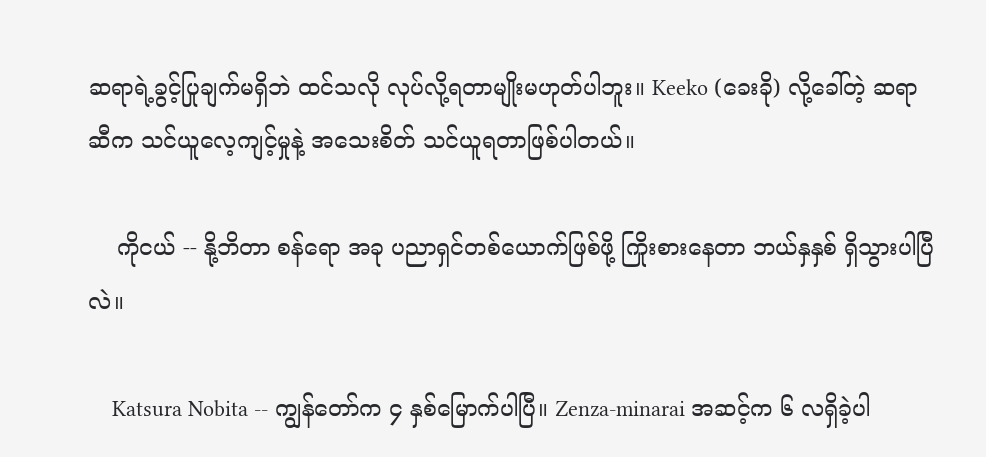ဆရာရဲ့ခွင့်ပြုချက်မရှိဘဲ ထင်သလို လုပ်လို့ရတာမျိုးမဟုတ်ပါဘူး။ Keeko (ခေးခို) လို့ခေါ်တဲ့ ဆရာဆီက သင်ယူလေ့ကျင့်မှုနဲ့ အသေးစိတ် သင်ယူရတာဖြစ်ပါတယ်။

    ကိုငယ် -- နို့ဘိတာ စန်ရော အခု ပညာရှင်တစ်ယောက်ဖြစ်ဖို့ ကြိုးစားနေတာ ဘယ်နှနှစ် ရှိသွားပါပြီလဲ။

    Katsura Nobita -- ကျွန်တော်က ၄ နှစ်မြောက်ပါပြီ။ Zenza-minarai အဆင့်က ၆ လရှိခဲ့ပါ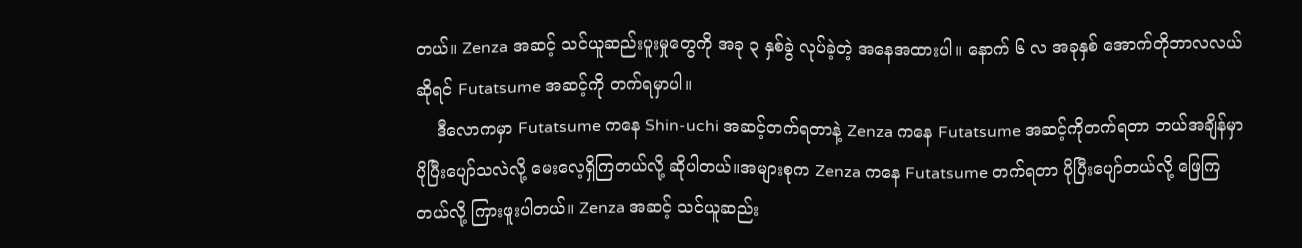တယ်။ Zenza အဆင့် သင်ယူဆည်းပူးမှုတွေကို အခု ၃ နှစ်ခွဲ လုပ်ခဲ့တဲ့ အနေအထားပါ။ နောက် ၆ လ အခုနှစ် အောက်တိုဘာလလယ်ဆိုရင် Futatsume အဆင့်ကို တက်ရမှာပါ။
    ဒီလောကမှာ Futatsume ကနေ Shin-uchi အဆင့်တက်ရတာနဲ့ Zenza ကနေ Futatsume အဆင့်ကိုတက်ရတာ ဘယ်အချိန်မှာ ပိုပြီးပျော်သလဲလို့ မေးလေ့ရှိကြတယ်လို့ ဆိုပါတယ်။အများစုက Zenza ကနေ Futatsume တက်ရတာ ပိုပြီးပျော်တယ်လို့ ဖြေကြတယ်လို့ ကြားဖူးပါတယ်။ Zenza အဆင့် သင်ယူဆည်း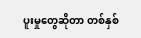ပူးမှုတွေဆိုတာ တစ်နှစ်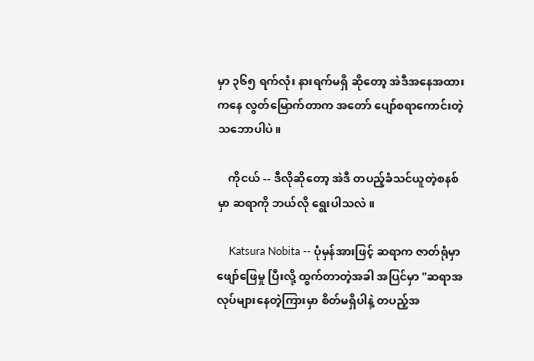မှာ ၃၆၅ ရက်လုံး နားရက်မရှိ ဆိုတော့ အဲဒီအနေအထားကနေ လွတ်မြောက်တာက အတော် ပျော်စရာကောင်းတဲ့ သဘောပါပဲ။

    ကိုငယ် -- ဒီလိုဆိုတော့ အဲဒီ တပည့်ခံသင်ယူတဲ့စနစ်မှာ ဆရာကို ဘယ်လို ရွေးပါသလဲ။

    Katsura Nobita -- ပုံမှန်အားဖြင့် ဆရာက ဇာတ်ရုံမှာ ဖျော်ဖြေမှု ပြီးလို့ ထွက်တာတဲ့အခါ အပြင်မှာ "ဆရာအလုပ်များနေတဲ့ကြားမှာ စိတ်မရှိပါနဲ့ တပည့်အ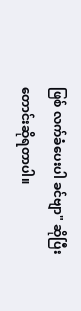ဖြစ် လက်ခံပေးပါ ခင်ဗျာ" ဆိုပြီး တောင်းဆိုရတာပါ။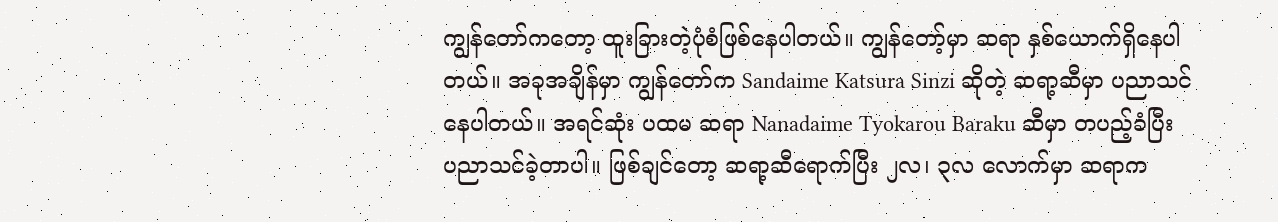ကျွန်တော်ကတော့ ထူးခြားတဲ့ပုံစံဖြစ်နေပါတယ်။ ကျွန်တော့်မှာ ဆရာ နှစ်ယောက်ရှိနေပါတယ်။ အခုအချိန်မှာ ကျွန်တော်က Sandaime Katsura Sinzi ဆိုတဲ့ ဆရာ့ဆီမှာ ပညာသင်နေပါတယ်။ အရင်ဆုံး ပထမ ဆရာ Nanadaime Tyokarou Baraku ဆီမှာ တပည့်ခံပြီး ပညာသင်ခဲ့တာပါ။ ဖြစ်ချင်တော့ ဆရာ့ဆီရောက်ပြီး ၂လ၊ ၃လ လောက်မှာ ဆရာက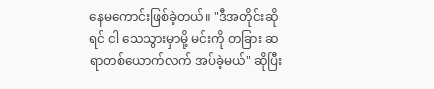နေမကောင်းဖြစ်ခဲ့တယ်။ "ဒီအတိုင်းဆိုရင် ငါ သေသွားမှာမို့ မင်းကို တခြား ဆရာတစ်ယောက်လက် အပ်ခဲ့မယ်" ဆိုပြီး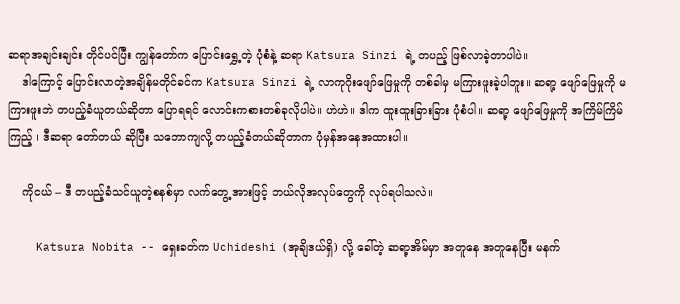ဆရာအချင်းချင်း တိုင်ပင်ပြီး ကျွန်တော်က ပြောင်းရွှေ့တဲ့ ပုံစံနဲ့ ဆရာ Katsura Sinzi ရဲ့ တပည့် ဖြစ်လာခဲ့တာပါပဲ။
    ဒါကြောင့် ပြောင်းလာတဲ့အချိန်မတိုင်ခင်က Katsura Sinzi ရဲ့ လာကုဂိုးဖျော်ဖြေမှုကို တစ်ခါမှ မကြားဖူးခဲ့ပါဘူး။ ဆရာ့ ဖျော်ဖြေမှုကို မကြားဖူးဘဲ တပည့်ခံယူတယ်ဆိုတာ ပြောရရင် လောင်းကစားတစ်ခုလိုပါပဲ။ ဟဲဟဲ။ ဒါက ထူးထူးခြားခြား ပုံစံပါ။ ဆရာ့ ဖျော်ဖြေမှုကို အကြိမ်ကြိမ်ကြည့် ၊ ဒီဆရာ တော်တယ် ဆိုပြီး သဘောကျလို့ တပည့်ခံတယ်ဆိုတာက ပုံမှန်အနေအထားပါ။

    ကိုငယ် -- ဒီ တပည့်ခံသင်ယူတဲ့စနစ်မှာ လက်တွေ့ အားဖြင့် ဘယ်လိုအလုပ်တွေကို လုပ်ရပါသလဲ။

    Katsura Nobita -- ရှေးခတ်က Uchideshi (အုချိဒယ်ရှိ) လို့ ခေါ်တဲ့ ဆရာ့အိမ်မှာ အတူနေ အတူနေပြီး မနက်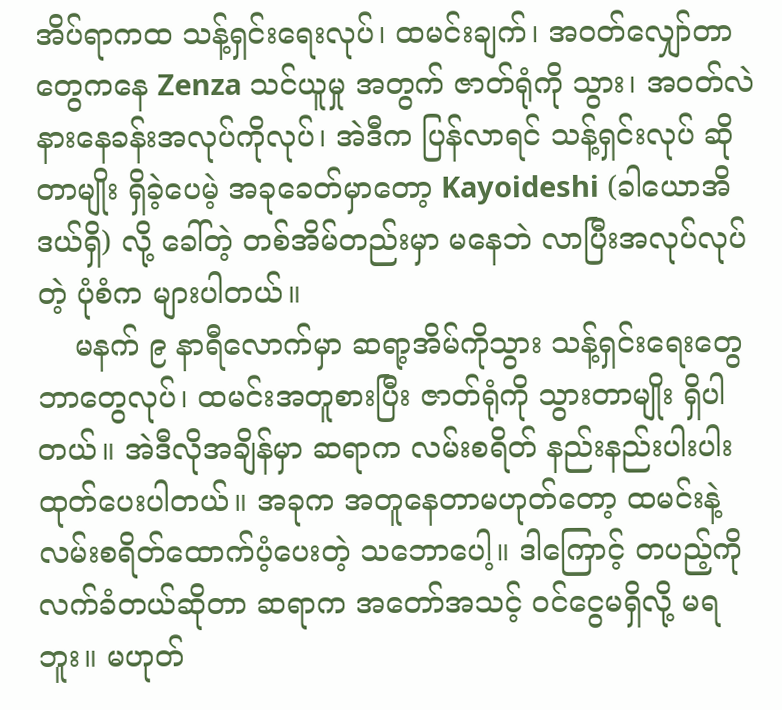အိပ်ရာကထ သန့်ရှင်းရေးလုပ်၊ ထမင်းချက်၊ အဝတ်လျှော်တာတွေကနေ Zenza သင်ယူမှု အတွက် ဇာတ်ရုံကို သွား၊ အဝတ်လဲနားနေခန်းအလုပ်ကိုလုပ်၊ အဲဒီက ပြန်လာရင် သန့်ရှင်းလုပ် ဆိုတာမျိုး ရှိခဲ့ပေမဲ့ အခုခေတ်မှာတော့ Kayoideshi (ခါယောအိဒယ်ရှိ) လို့ ခေါ်တဲ့ တစ်အိမ်တည်းမှာ မနေဘဲ လာပြီးအလုပ်လုပ်တဲ့ ပုံစံက များပါတယ်။
    မနက် ၉ နာရီလောက်မှာ ဆရာ့အိမ်ကိုသွား သန့်ရှင်းရေးတွေဘာတွေလုပ်၊ ထမင်းအတူစားပြီး ဇာတ်ရုံကို သွားတာမျိုး ရှိပါတယ်။ အဲဒီလိုအချိန်မှာ ဆရာက လမ်းစရိတ် နည်းနည်းပါးပါး ထုတ်ပေးပါတယ်။ အခုက အတူနေတာမဟုတ်တော့ ထမင်းနဲ့ လမ်းစရိတ်ထောက်ပံ့ပေးတဲ့ သဘောပေါ့။ ဒါကြောင့် တပည့်ကို လက်ခံတယ်ဆိုတာ ဆရာက အတော်အသင့် ဝင်ငွေမရှိလို့ မရဘူး။ မဟုတ်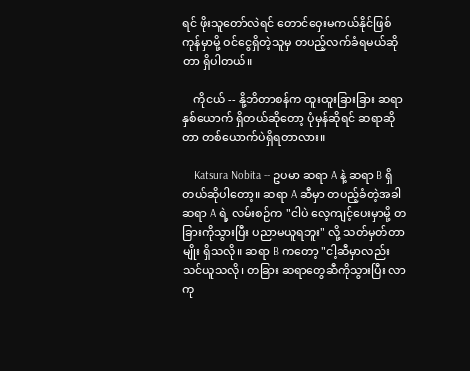ရင် ဖိုးသူတော်လဲရင် တောင်ဝှေးမကယ်နိုင်ဖြစ်ကုန်မှာမို့ ဝင်ငွေရှိတဲ့သူမှ တပည့်လက်ခံရမယ်ဆိုတာ ရှိပါတယ်။

    ကိုငယ် -- နို့ဘိတာစန်က ထူးထူးခြားခြား ဆရာ နှစ်ယောက် ရှိတယ်ဆိုတော့ ပုံမှန်ဆိုရင် ဆရာဆိုတာ တစ်ယောက်ပဲရှိရတာလား။

    Katsura Nobita -- ဥပမာ ဆရာ A နဲ့ ဆရာ B ရှိတယ်ဆိုပါတော့။ ဆရာ A ဆီမှာ တပည့်ခံတဲ့အခါ ဆရာ A ရဲ့ လမ်းစဉ်က "ငါပဲ လေ့ကျင့်ပေးမှာမို့ တခြားကိုသွားပြီး ပညာမယူရဘူး" လို့ သတ်မှတ်တာမျိုး ရှိသလို။ ဆရာ B ကတော့ "ငါ့ဆီမှာလည်း သင်ယူသလို၊ တခြား ဆရာတွေဆီကိုသွားပြီး လာကု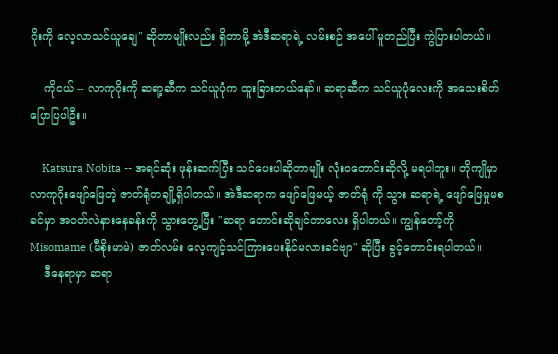ဂိုးကို လေ့လာသင်ယူချေ" ဆိုတာမျိုးလည်း ရှိတာမို့ အဲဒီဆရာရဲ့ လမ်းစဉ် အပေါ် မူတည်ပြီး ကွဲပြားပါတယ်။

    ကိုငယ် -- လာကုဂိုးကို ဆရာ့ဆီက သင်ယူပုံက ထူးခြားတယ်နော်။ ဆရာဆီက သင်ယူပုံလေးကို အသေးစိတ်ပြောပြပါဦး။

    Katsura Nobita -- အရင်ဆုံး ဖုန်းဆက်ပြီး သင်ပေးပါဆိုတာမျိုး လုံးဝတောင်းဆိုလို့ မရပါဘူး။ တိုကျိုမှာ လာကုဂိုးဖျော်ဖြေတဲ့ ဇာတ်ရုံတချို့ရှိပါတယ်။ အဲဒီဆရာက ဖျော်ဖြေမယ့် ဇာတ်ရုံ ကို သွား ဆရာရဲ့ ဖျော်ဖြေမှုမစခင်မှာ အဝတ်လဲနားနေခန်းကို သွားတွေ့ပြီး "ဆရာ တောင်းဆိုချင်တာလေး ရှိပါတယ်။ ကျွန်တော့်ကို Misomame (မီစိုးမာမဲ) ဇာတ်လမ်း လေ့ကျင့်သင်ကြားပေးနိုင်မလားခင်ဗျာ" ဆိုပြီး ခွင့်တောင်းရပါတယ်။
    ဒီနေရာမှာ ဆရာ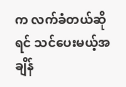က လက်ခံတယ်ဆိုရင် သင်ပေးမယ့်အချိန်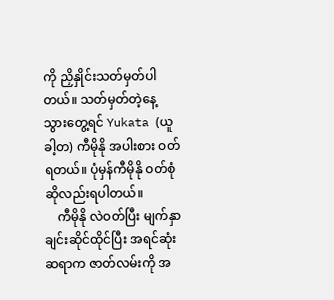ကို ညှိနှိုင်းသတ်မှတ်ပါတယ်။ သတ်မှတ်တဲ့နေ့ သွားတွေ့ရင် Yukata (ယူခါ့တ) ကီမိုနို အပါးစား ဝတ်ရတယ်။ ပုံမှန်ကီမိုနို ဝတ်စုံဆိုလည်းရပါတယ်။
    ကီမိုနို လဲဝတ်ပြီး မျက်နှာချင်းဆိုင်ထိုင်ပြီး အရင်ဆုံး ဆရာက ဇာတ်လမ်းကို အ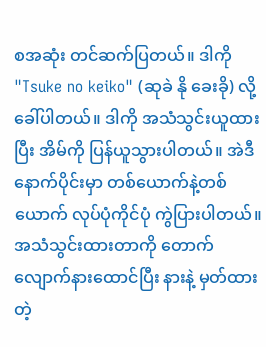စအဆုံး တင်ဆက်ပြတယ်။ ဒါကို "Tsuke no keiko" (ဆုခဲ နို ခေးခို) လို့ခေါ်ပါတယ်။ ဒါကို အသံသွင်းယူထားပြီး အိမ်ကို ပြန်ယူသွားပါတယ်။ အဲဒီနောက်ပိုင်းမှာ တစ်ယောက်နဲ့တစ်ယောက် လုပ်ပုံကိုင်ပုံ ကွဲပြားပါတယ်။ အသံသွင်းထားတာကို တောက်လျောက်နားထောင်ပြီး နားနဲ့ မှတ်ထားတဲ့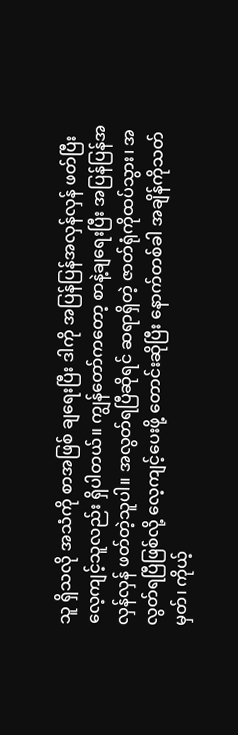သူ ရှိသလို အသံကို စာအဖြစ် ချရေးပြီး ဒါကို အပြန်ပြန်အလှန်လှန် ဖတ်ပြီး လေ့ကျင့်သူလည်း ရှိပါတယ်။ ကျွန်တော်ကတော့ စာနဲ့ချရေးပြီး အပြန်ပြန်အလှန်လှန် ဖတ်တဲ့သူပါ။ အလွတ်ရပြီဆိုရင် ဆရာရှိတဲ့ ဇာတ်ရုံကိုထပ်သွား၊ အလွတ်ရပြီဖြစ်လို့ လေ့ကျင့်ပေးဖို့ တောင်းဆိုပြီး နောက်တစ်ခါ အချိန်ကိုသတ်မှတ်၊ ကိုယ့်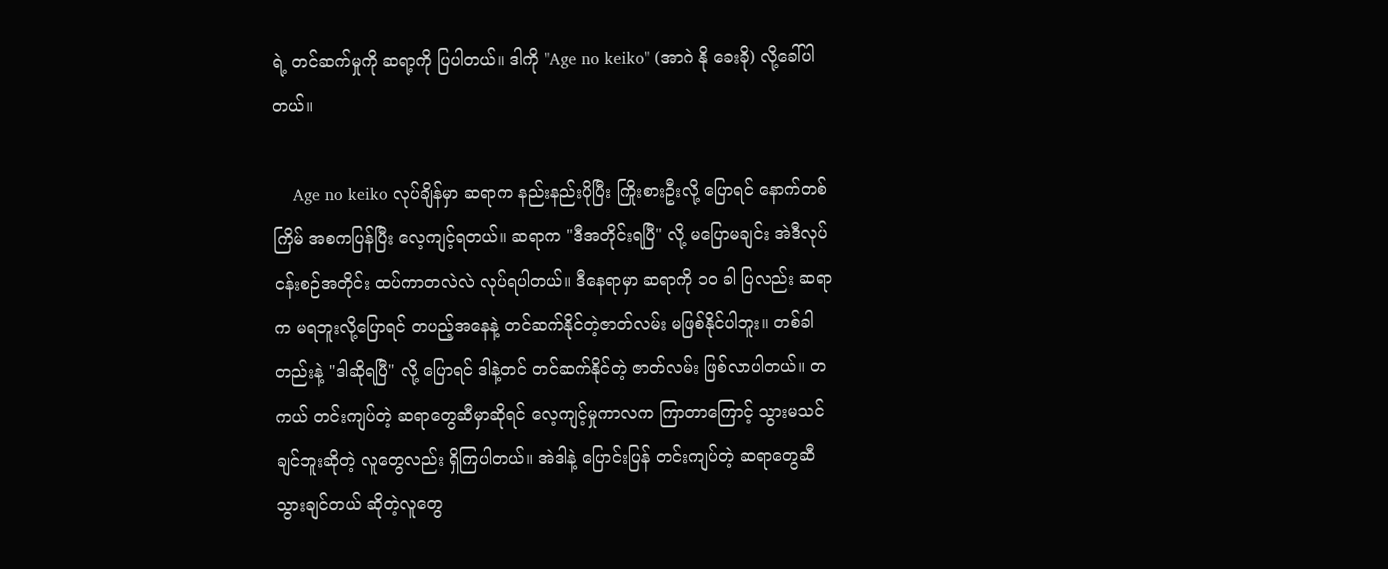ရဲ့ တင်ဆက်မှုကို ဆရာ့ကို ပြပါတယ်။ ဒါကို "Age no keiko" (အာဂဲ နို ခေးခို) လို့ခေါ်ပါတယ်။

    Age no keiko လုပ်ချိန်မှာ ဆရာက နည်းနည်းပိုပြီး ကြိုးစားဦးလို့ ပြောရင် နောက်တစ်ကြိမ် အစကပြန်ပြီး လေ့ကျင့်ရတယ်။ ဆရာက "ဒီအတိုင်းရပြီ" လို့ မပြောမချင်း အဲဒီလုပ်ငန်းစဉ်အတိုင်း ထပ်ကာတလဲလဲ လုပ်ရပါတယ်။ ဒီနေရာမှာ ဆရာကို ၁၀ ခါ ပြလည်း ဆရာက မရဘူးလို့ပြောရင် တပည့်အနေနဲ့ တင်ဆက်နိုင်တဲ့ဇာတ်လမ်း မဖြစ်နိုင်ပါဘူး။ တစ်ခါတည်းနဲ့ "ဒါဆိုရပြီ" လို့ ပြောရင် ဒါနဲ့တင် တင်ဆက်နိုင်တဲ့ ဇာတ်လမ်း ဖြစ်လာပါတယ်။ တကယ် တင်းကျပ်တဲ့ ဆရာတွေဆီမှာဆိုရင် လေ့ကျင့်မှုကာလက ကြာတာကြောင့် သွားမသင်ချင်ဘူးဆိုတဲ့ လူတွေလည်း ရှိကြပါတယ်။ အဲဒါနဲ့ ပြောင်းပြန် တင်းကျပ်တဲ့ ဆရာတွေဆီ သွားချင်တယ် ဆိုတဲ့လူတွေ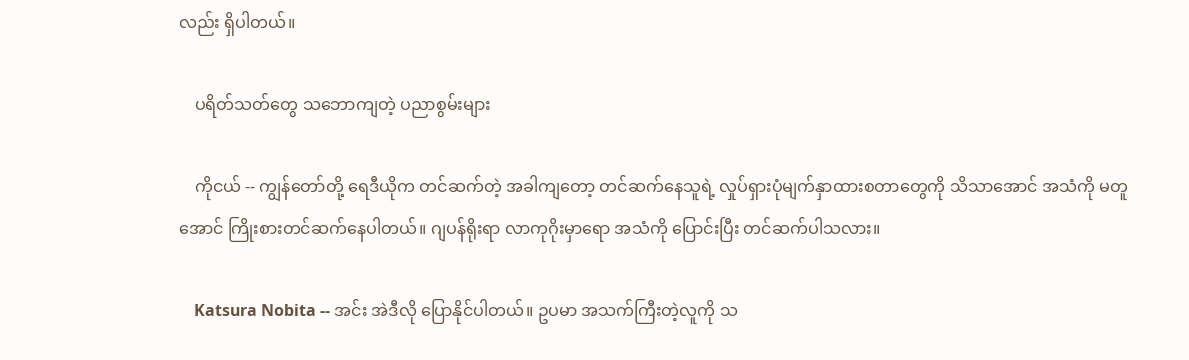လည်း ရှိပါတယ်။

    ပရိတ်သတ်တွေ သဘောကျတဲ့ ပညာစွမ်းများ

    ကိုငယ် -- ကျွန်တော်တို့ ရေဒီယိုက တင်ဆက်တဲ့ အခါကျတော့ တင်ဆက်နေသူရဲ့ လှုပ်ရှားပုံမျက်နှာထားစတာတွေကို သိသာအောင် အသံကို မတူအောင် ကြိုးစားတင်ဆက်နေပါတယ်။ ဂျပန်ရိုးရာ လာကုဂိုးမှာရော အသံကို ပြောင်းပြီး တင်ဆက်ပါသလား။

    Katsura Nobita -- အင်း အဲဒီလို ပြောနိုင်ပါတယ်။ ဥပမာ အသက်ကြီးတဲ့လူကို သ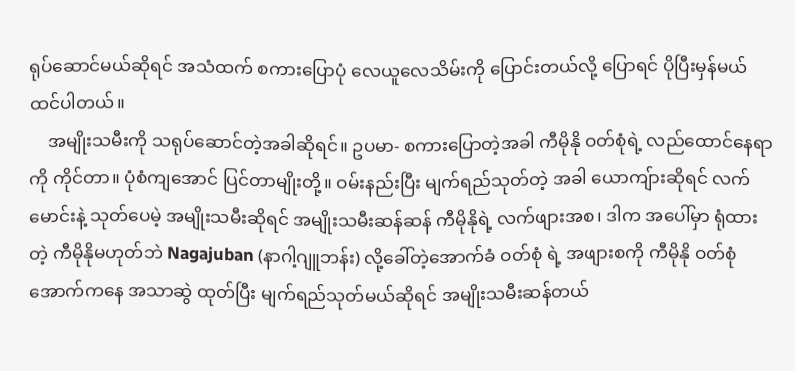ရုပ်ဆောင်မယ်ဆိုရင် အသံထက် စကားပြောပုံ လေယူလေသိမ်းကို ပြောင်းတယ်လို့ ပြောရင် ပိုပြီးမှန်မယ် ထင်ပါတယ်။
    အမျိုးသမီးကို သရုပ်ဆောင်တဲ့အခါဆိုရင်။ ဥပမာ- စကားပြောတဲ့အခါ ကီမိုနို ဝတ်စုံရဲ့ လည်ထောင်နေရာကို ကိုင်တာ။ ပုံစံကျအောင် ပြင်တာမျိုးတို့။ ဝမ်းနည်းပြီး မျက်ရည်သုတ်တဲ့ အခါ ယောကျ်ားဆိုရင် လက်မောင်းနဲ့ သုတ်ပေမဲ့ အမျိုးသမီးဆိုရင် အမျိုးသမီးဆန်ဆန် ကီမိုနိုရဲ့ လက်ဖျားအစ၊ ဒါက အပေါ်မှာ ရုံထားတဲ့ ကီမိုနိုမဟုတ်ဘဲ Nagajuban (နာဂါ့ဂျူဘန်း) လို့ခေါ်တဲ့အောက်ခံ ဝတ်စုံ ရဲ့ အဖျားစကို ကီမိုနို ဝတ်စုံအောက်ကနေ အသာဆွဲ ထုတ်ပြီး မျက်ရည်သုတ်မယ်ဆိုရင် အမျိုးသမီးဆန်တယ်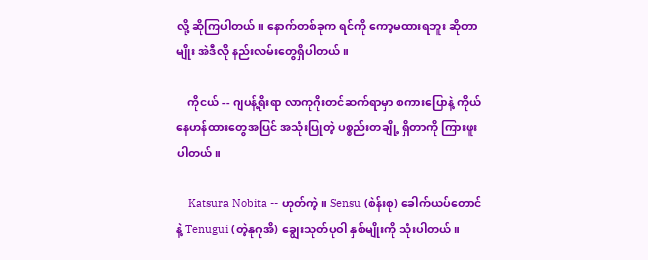လို့ ဆိုကြပါတယ်။ နောက်တစ်ခုက ရင်ကို ကော့မထားရဘူး ဆိုတာမျိုး အဲဒီလို နည်းလမ်းတွေရှိပါတယ်။

    ကိုငယ် -- ဂျပန့်ရိုးရာ လာကုဂိုးတင်ဆက်ရာမှာ စကားပြောနဲ့ ကိုယ်နေဟန်ထားတွေအပြင် အသုံးပြုတဲ့ ပစ္စည်းတချို့ ရှိတာကို ကြားဖူးပါတယ်။

    Katsura Nobita -- ဟုတ်ကဲ့။ Sensu (စဲန်းစု) ခေါက်ယပ်တောင်နဲ့ Tenugui (တဲ့နုဂုအိ) ချွေးသုတ်ပုဝါ နှစ်မျိုးကို သုံးပါတယ်။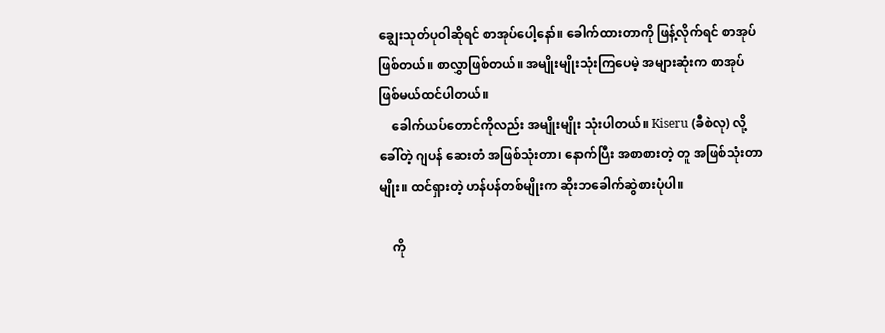ချွေးသုတ်ပုဝါဆိုရင် စာအုပ်ပေါ့နော်။ ခေါက်ထားတာကို ဖြန့်လိုက်ရင် စာအုပ်ဖြစ်တယ်။ စာလွှာဖြစ်တယ်။ အမျိုးမျိုးသုံးကြပေမဲ့ အများဆုံးက စာအုပ်ဖြစ်မယ်ထင်ပါတယ်။
    ခေါက်ယပ်တောင်ကိုလည်း အမျိုးမျိုး သုံးပါတယ်။ Kiseru (ခီစဲလု) လို့ခေါ်တဲ့ ဂျပန် ဆေးတံ အဖြစ်သုံးတာ၊ နောက်ပြီး အစာစားတဲ့ တူ အဖြစ်သုံးတာမျိုး။ ထင်ရှားတဲ့ ဟန်ပန်တစ်မျိုးက ဆိုးဘခေါက်ဆွဲစားပုံပါ။

    ကို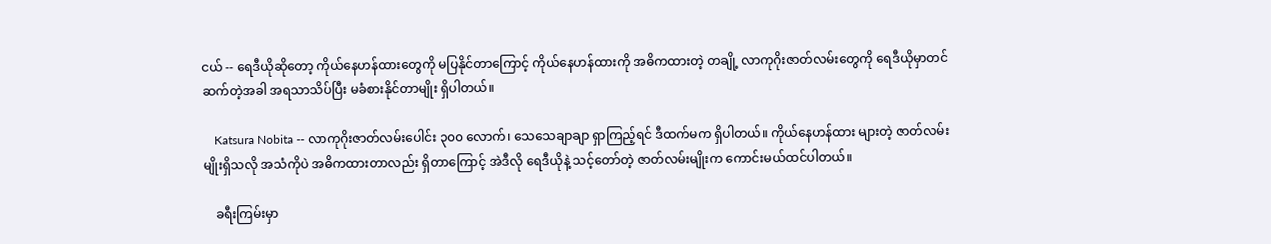ငယ် -- ရေဒီယိုဆိုတော့ ကိုယ်နေဟန်ထားတွေကို မပြနိုင်တာကြောင့် ကိုယ်နေဟန်ထားကို အဓိကထားတဲ့ တချို့ လာကုဂိုးဇာတ်လမ်းတွေကို ရေဒီယိုမှာတင်ဆက်တဲ့အခါ အရသာသိပ်ပြီး မခံစားနိုင်တာမျိုး ရှိပါတယ်။

    Katsura Nobita -- လာကုဂိုးဇာတ်လမ်းပေါင်း ၃၀၀ လောက်၊ သေသေချာချာ ရှာကြည့်ရင် ဒီထက်မက ရှိပါတယ်။ ကိုယ်နေဟန်ထား များတဲ့ ဇာတ်လမ်းမျိုးရှိသလို အသံကိုပဲ အဓိကထားတာလည်း ရှိတာကြောင့် အဲဒီလို ရေဒီယိုနဲ့ သင့်တော်တဲ့ ဇာတ်လမ်းမျိုးက ကောင်းမယ်ထင်ပါတယ်။

    ခရီးကြမ်းမှာ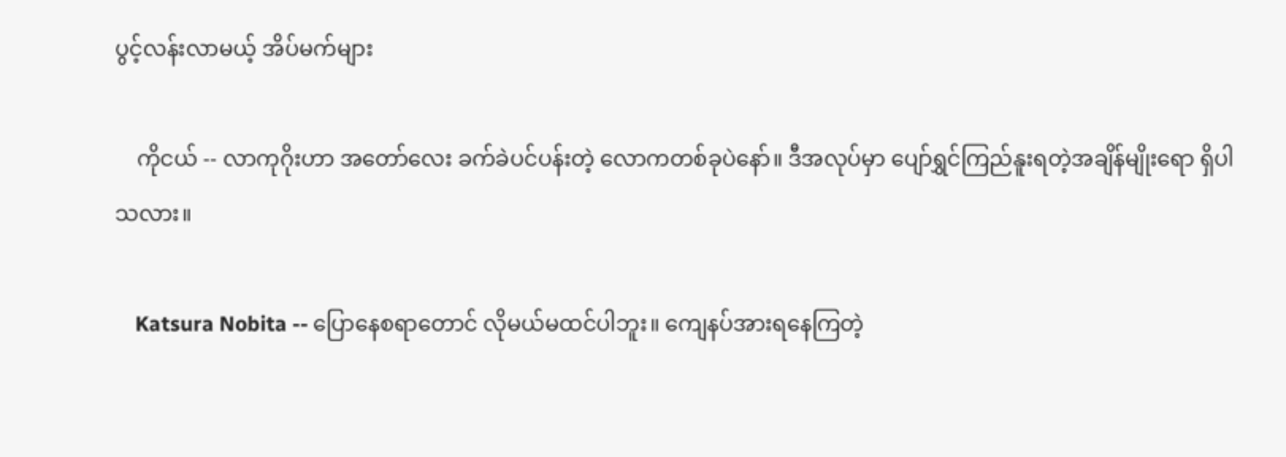ပွင့်လန်းလာမယ့် အိပ်မက်များ

    ကိုငယ် -- လာကုဂိုးဟာ အတော်လေး ခက်ခဲပင်ပန်းတဲ့ လောကတစ်ခုပဲနော်။ ဒီအလုပ်မှာ ပျော်ရွှင်ကြည်နူးရတဲ့အချိန်မျိုးရော ရှိပါသလား။

    Katsura Nobita -- ပြောနေစရာတောင် လိုမယ်မထင်ပါဘူး။ ကျေနပ်အားရနေကြတဲ့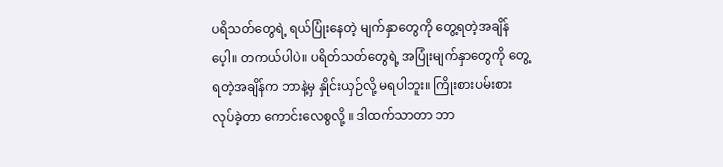ပရိသတ်တွေရဲ့ ရယ်ပြုံးနေတဲ့ မျက်နှာတွေကို တွေ့ရတဲ့အချိန်ပေ့ါ။ တကယ်ပါပဲ။ ပရိတ်သတ်တွေရဲ့ အပြုံးမျက်နှာတွေကို တွေ့ရတဲ့အချိန်က ဘာနဲ့မှ နှိုင်းယှဉ်လို့ မရပါဘူး။ ကြိုးစားပမ်းစားလုပ်ခဲ့တာ ကောင်းလေစွလို့ ။ ဒါထက်သာတာ ဘာ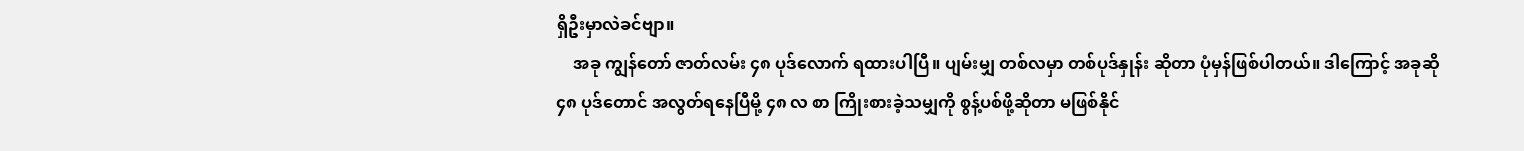ရှိဦးမှာလဲခင်ဗျာ။
    အခု ကျွန်တော် ဇာတ်လမ်း ၄၈ ပုဒ်လောက် ရထားပါပြီ။ ပျမ်းမျှ တစ်လမှာ တစ်ပုဒ်နှုန်း ဆိုတာ ပုံမှန်ဖြစ်ပါတယ်။ ဒါကြောင့် အခုဆို ၄၈ ပုဒ်တောင် အလွတ်ရနေပြီမို့ ၄၈ လ စာ ကြိုးစားခဲ့သမျှကို စွန့်ပစ်ဖို့ဆိုတာ မဖြစ်နိုင်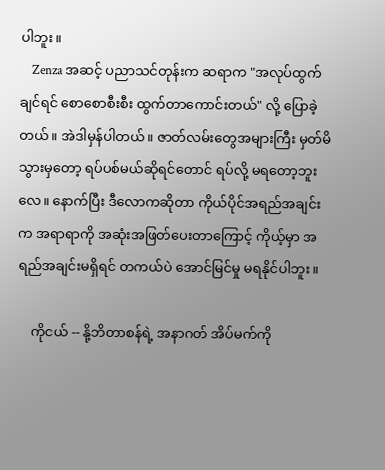ပါဘူး။
    Zenza အဆင့် ပညာသင်တုန်းက ဆရာက "အလုပ်ထွက်ချင်ရင် စောစောစီးစီး ထွက်တာကောင်းတယ်" လို့ ပြောခဲ့တယ်။ အဲဒါမှန်ပါတယ်။ ဇာတ်လမ်းတွေအများကြီး မှတ်မိသွားမှတော့ ရပ်ပစ်မယ်ဆိုရင်တောင် ရပ်လို့ မရတော့ဘူးလေ။ နောက်ပြီး ဒီလောကဆိုတာ ကိုယ်ပိုင်အရည်အချင်းက အရာရာကို အဆုံးအဖြတ်ပေးတာကြောင့် ကိုယ့်မှာ အရည်အချင်းမရှိရင် တကယ်ပဲ အောင်မြင်မှု မရနိုင်ပါဘူး။

    ကိုငယ် -- နို့ဘိတာစန်ရဲ့ အနာဂတ် အိပ်မက်ကို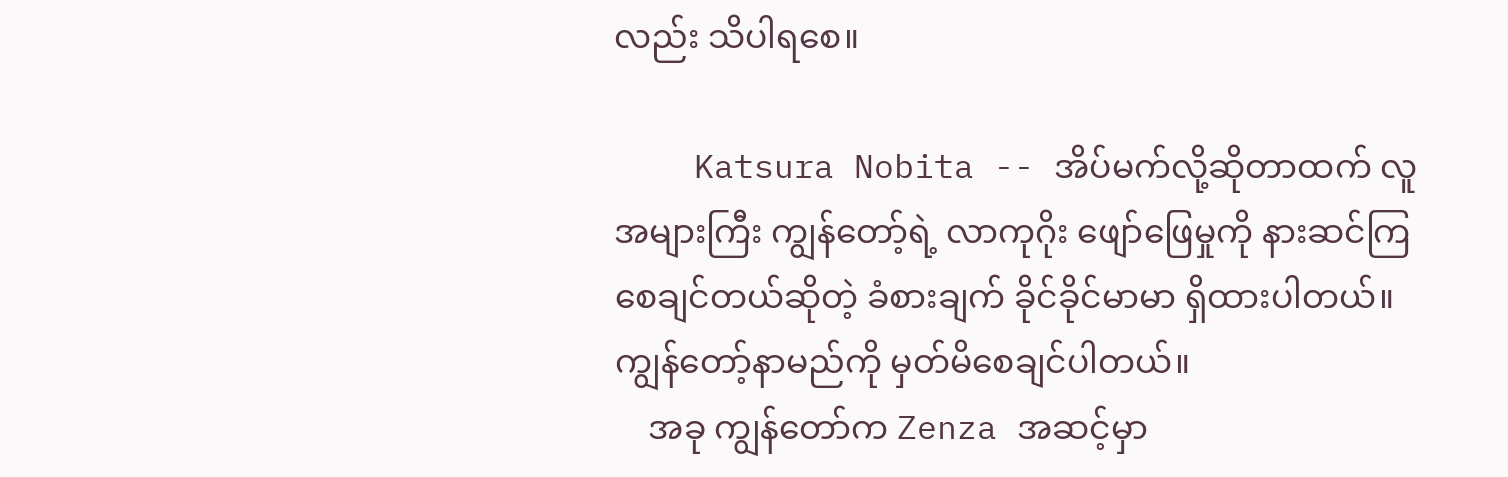လည်း သိပါရစေ။

    Katsura Nobita -- အိပ်မက်လို့ဆိုတာထက် လူအများကြီး ကျွန်တော့်ရဲ့ လာကုဂိုး ဖျော်ဖြေမှုကို နားဆင်ကြစေချင်တယ်ဆိုတဲ့ ခံစားချက် ခိုင်ခိုင်မာမာ ရှိထားပါတယ်။ ကျွန်တော့်နာမည်ကို မှတ်မိစေချင်ပါတယ်။
    အခု ကျွန်တော်က Zenza အဆင့်မှာ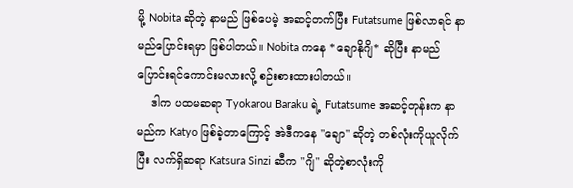မို့ Nobita ဆိုတဲ့ နာမည် ဖြစ်ပေမဲ့ အဆင့်တက်ပြီး Futatsume ဖြစ်လာရင် နာမည်ပြောင်းရမှာ ဖြစ်ပါတယ်။ Nobita ကနေ *ချောနိုဂျိ* ဆိုပြီး နာမည်ပြောင်းရင်ကောင်းမလားလို့ စဉ်းစားထားပါတယ်။
    ဒါက ပထမဆရာ Tyokarou Baraku ရဲ့ Futatsume အဆင့်တုန်းက နာမည်က Katyo ဖြစ်ခဲ့တာကြောင့် အဲဒီကနေ "ချော" ဆိုတဲ့ တစ်လုံးကိုယူလိုက်ပြီး လက်ရှိဆရာ Katsura Sinzi ဆီက "ဂျိ" ဆိုတဲ့စာလုံးကို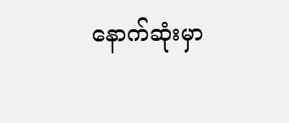နောက်ဆုံးမှာ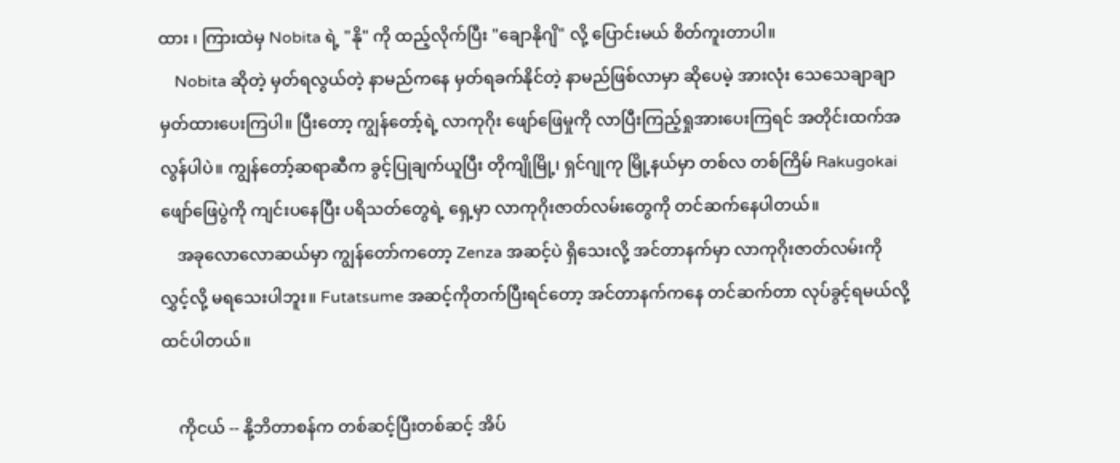ထား ၊ ကြားထဲမှ Nobita ရဲ့ "နို" ကို ထည့်လိုက်ပြီး "ချောနိုဂျိ" လို့ ပြောင်းမယ် စိတ်ကူးတာပါ။
    Nobita ဆိုတဲ့ မှတ်ရလွယ်တဲ့ နာမည်ကနေ မှတ်ရခက်နိုင်တဲ့ နာမည်ဖြစ်လာမှာ ဆိုပေမဲ့ အားလုံး သေသေချာချာ မှတ်ထားပေးကြပါ။ ပြီးတော့ ကျွန်တော့်ရဲ့ လာကုဂိုး ဖျော်ဖြေမှုကို လာပြီးကြည့်ရှုအားပေးကြရင် အတိုင်းထက်အလွန်ပါပဲ။ ကျွန်တော့်ဆရာဆီက ခွင့်ပြုချက်ယူပြီး တိုကျိုမြို့၊ ရှင်ဂျုကု မြို့နယ်မှာ တစ်လ တစ်ကြိမ် Rakugokai ဖျော်ဖြေပွဲကို ကျင်းပနေပြီး ပရိသတ်တွေရဲ့ ရှေ့မှာ လာကုဂိုးဇာတ်လမ်းတွေကို တင်ဆက်နေပါတယ်။
    အခုလောလောဆယ်မှာ ကျွန်တော်ကတော့ Zenza အဆင့်ပဲ ရှိသေးလို့ အင်တာနက်မှာ လာကုဂိုးဇာတ်လမ်းကို လွှင့်လို့ မရသေးပါဘူး။ Futatsume အဆင့်ကိုတက်ပြီးရင်တော့ အင်တာနက်ကနေ တင်ဆက်တာ လုပ်ခွင့်ရမယ်လို့ ထင်ပါတယ်။

    ကိုငယ် -- နို့ဘိတာစန်က တစ်ဆင့်ပြီးတစ်ဆင့် အိပ်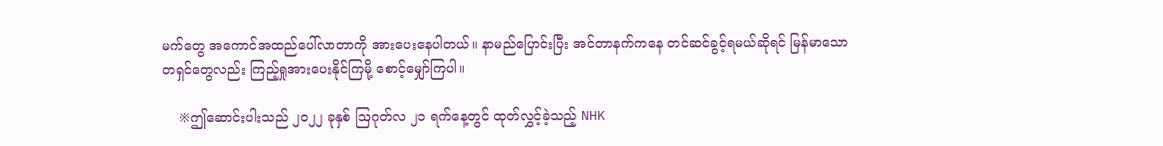မက်တွေ အကောင်အထည်ပေါ်လာတာကို အားပေးနေပါတယ်။ နာမည်ပြောင်းပြီး အင်တာနက်ကနေ တင်ဆင်ခွင့်ရမယ်ဆိုရင် မြန်မာသောတရှင်တွေလည်း ကြည့်ရှုအားပေးနိုင်ကြမို့ စောင့်မျှော်ကြပါ။

    ※ဤဆောင်းပါးသည် ၂၀၂၂ ခုနှစ် ဩဂုတ်လ ၂၁ ရက်နေ့တွင် ထုတ်လွှင့်ခဲ့သည့် NHK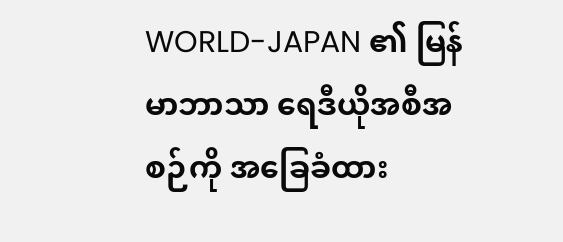WORLD-JAPAN ၏ မြန်မာဘာသာ ရေဒီယိုအစီအစဉ်ကို အခြေခံထား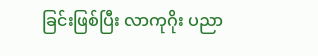ခြင်းဖြစ်ပြီး လာကုဂိုး ပညာ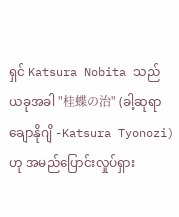ရှင် Katsura Nobita သည် ယခုအခါ "桂蝶の治" (ခါ့ဆုရာ ချောနိုဂျိ -Katsura Tyonozi) ဟု အမည်ပြောင်းလှုပ်ရှား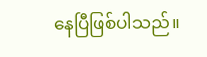နေပြီဖြစ်ပါသည်။